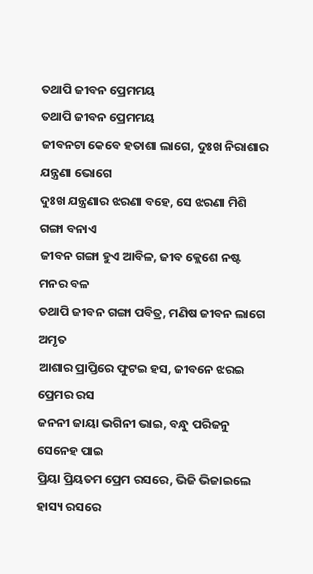ତଥାପି ଜୀବନ ପ୍ରେମମୟ
ତଥାପି ଜୀବନ ପ୍ରେମମୟ
ଜୀବନଟା କେବେ ହତାଶା ଲାଗେ, ଦୁଃଖ ନିରାଶାର ଯନ୍ତ୍ରଣା ଭୋଗେ
ଦୁଃଖ ଯନ୍ତ୍ରଣାର ଝରଣା ବହେ, ସେ ଝରଣା ମିଶି ଗଙ୍ଗା ବନାଏ
ଜୀବନ ଗଙ୍ଗା ହୁଏ ଆବିଳ, ଜୀବ କ୍ଲେଶେ ନଷ୍ଟ ମନର ବଳ
ତଥାପି ଜୀବନ ଗଙ୍ଗା ପବିତ୍ର, ମଣିଷ ଜୀବନ ଲାଗେ ଅମୃତ
ଆଶାର ପ୍ରାପ୍ତିରେ ଫୁଟଇ ହସ, ଜୀବନେ ଝରଇ ପ୍ରେମର ରସ
ଜନନୀ ଜାୟା ଭଗିନୀ ଭାଇ, ବନ୍ଧୁ ପରିଜନୁ ସେନେହ ପାଇ
ପ୍ରିୟା ପ୍ରିୟତମ ପ୍ରେମ ରସରେ, ଭିଜି ଭିଜାଇଲେ ହାସ୍ୟ ରସରେ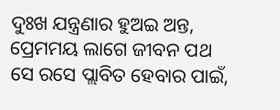ଦୁଃଖ ଯନ୍ତ୍ରଣାର ହୁଅଇ ଅନ୍ତ, ପ୍ରେମମୟ ଲାଗେ ଜୀବନ ପଥ
ସେ ରସେ ପ୍ଲାବିତ ହେବାର ପାଇଁ,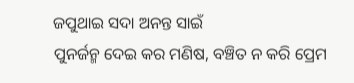ଜପୁଥାଇ ସଦା ଅନନ୍ତ ସାଇଁ
ପୁନର୍ଜନ୍ମ ଦେଇ କର ମଣିଷ, ବଞ୍ଚିତ ନ କରି ପ୍ରେମ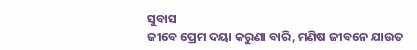ସୁବାସ
ଜୀବେ ପ୍ରେମ ଦୟା କରୁଣା ବାରି, ମଣିଷ ଜୀବନେ ଯାଉତ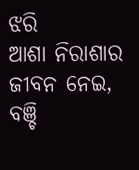ଝରି
ଆଶା ନିରାଶାର ଜୀବନ ନେଇ, ବଞ୍ଚି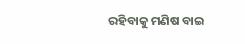ରହିବାକୁ ମଣିଷ ବାଇ